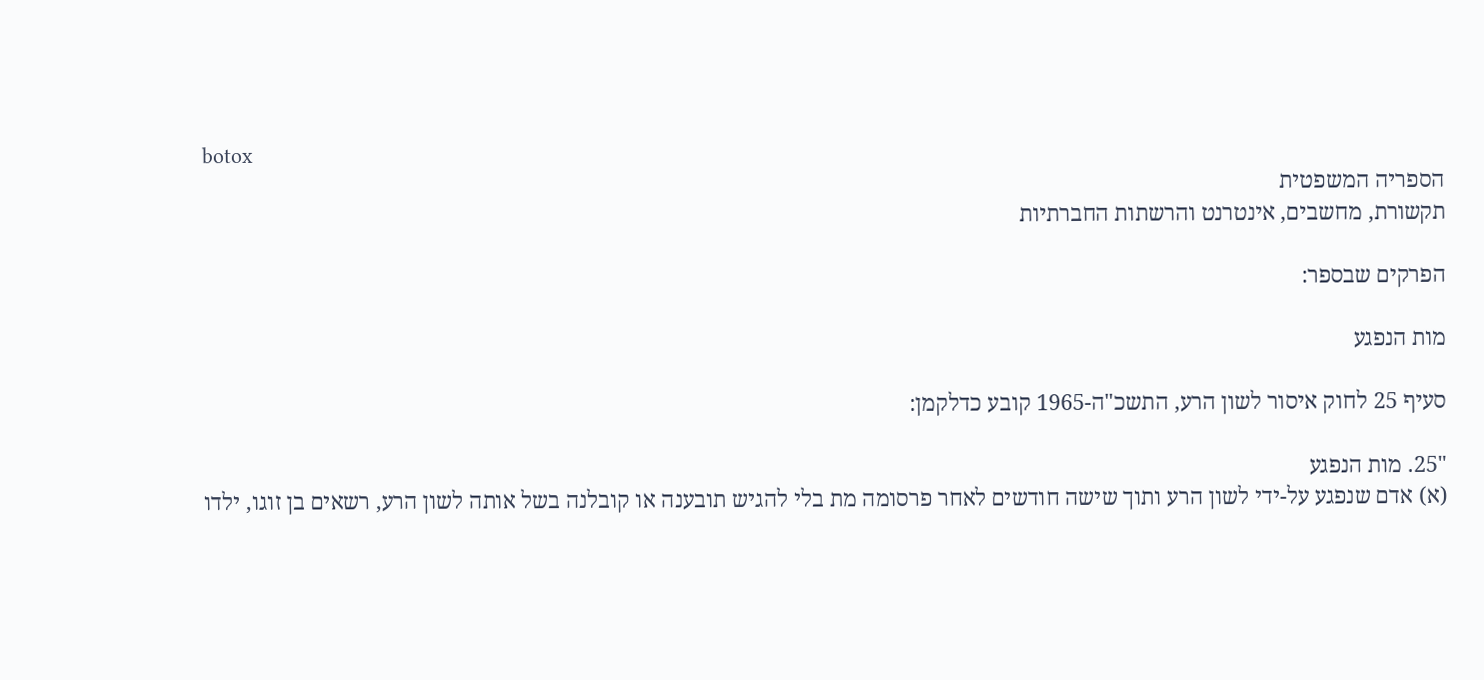botox
הספריה המשפטית
תקשורת, מחשבים, אינטרנט והרשתות החברתיות

הפרקים שבספר:

מות הנפגע

סעיף 25 לחוק איסור לשון הרע, התשכ"ה-1965 קובע כדלקמן:

"25. מות הנפגע
(א) אדם שנפגע על-ידי לשון הרע ותוך שישה חודשים לאחר פרסומה מת בלי להגיש תובענה או קובלנה בשל אותה לשון הרע, רשאים בן זוגו, ילדו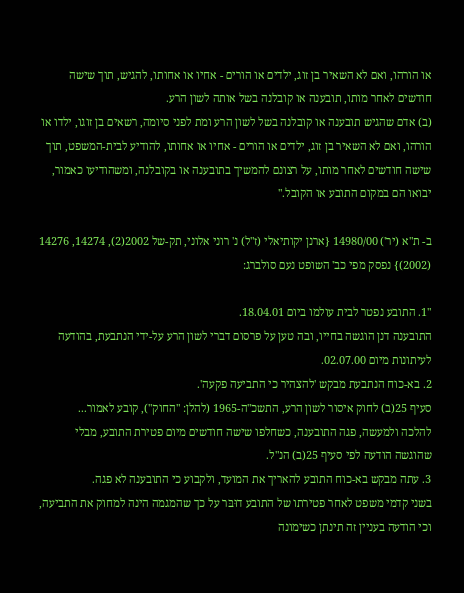או הורהו, ואם לא השאיר בן זוג, ילדים או הורים - אחיו או אחותו, להגיש, תוך שישה חודשים לאחר מותו, תובענה או קובלנה בשל אותה לשון הרע.
(ב) אדם שהגיש תובענה או קובלנה בשל לשון הרע ומת לפני סיומה, רשאים בן זוגו, ילדו או הורהו, ואם לא השאיר בן זוג, ילדים או הורים - אחיו או אחותו, להודיע לבית-המשפט, תוך שישה חודשים לאחר מותו, על רצונם להמשיך בתובענה או בקובלנה, ומשהודיעו כאמור, יבואו הם במקום התובע או הקובל."

ב- ת"א (יר') 14980/00 {ארנן יקותיאלי (ז"ל) נ' רוני אלוני, תק-של 2002(2), 14274, 14276 (2002)} נפסק מפי כב' השופט נעם סולברג:

"1. התובע נפטר לבית עולמו ביום 18.04.01.
התובענה דנן הוגשה בחייו, ובה טען על פרסום דברי לשון הרע על-ידי הנתבעת, בהודעה לעיתונות מיום 02.07.00.
2. בא-כוח הנתבעת מבקש 'להצהיר כי התביעה פקעה'.
סעיף 25(ב) לחוק איסור לשון הרע, התשכ"ה-1965 (להלן: "החוק"), קובע לאמור...
להלכה ולמעשה, פגה התובענה, כשחלפו שישה חודשים מיום פטירת התובע, מבלי שהוגשה הודעה לפי סעיף 25(ב) הנ"ל.
3. עתה מבקש בא-כוח התובע להאריך את המועד, ולקבוע כי התובענה לא פגה.
בשני קדמי משפט לאחר פטירתו של התובע דוּבּר על כך שהמגמה הינה למחוק את התביעה, וכי הודעה בעניין זה תינתן כשימונה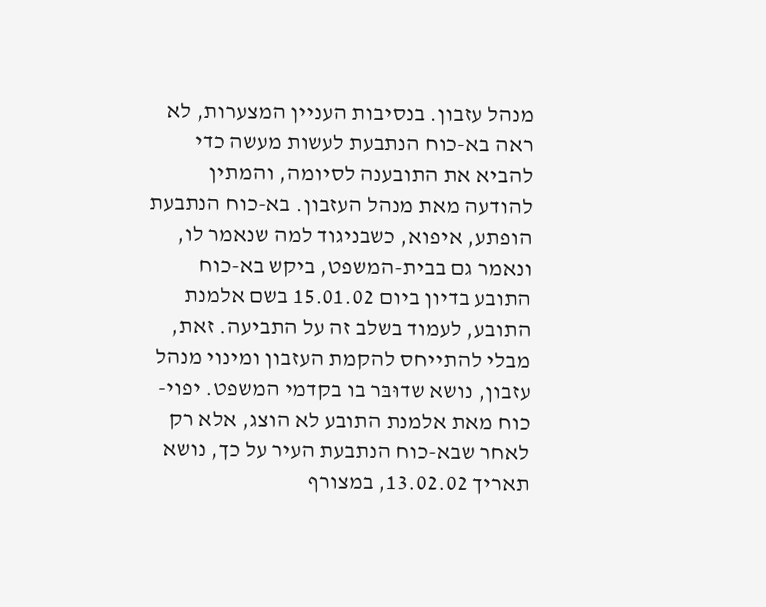מנהל עזבון. בנסיבות העניין המצערות, לא ראה בא-כוח הנתבעת לעשות מעשה כדי להביא את התובענה לסיומה, והמתין להודעה מאת מנהל העזבון. בא-כוח הנתבעת הופתע, איפוא, כשבניגוד למה שנאמר לו, ונאמר גם בבית-המשפט, ביקש בא-כוח התובע בדיון ביום 15.01.02 בשם אלמנת התובע, לעמוד בשלב זה על התביעה. זאת, מבלי להתייחס להקמת העזבון ומינוי מנהל עזבון, נושא שדוּבּר בו בקדמי המשפט. יפוי-כוח מאת אלמנת התובע לא הוצג, אלא רק לאחר שבא-כוח הנתבעת העיר על כך, נושא תאריך 13.02.02, במצורף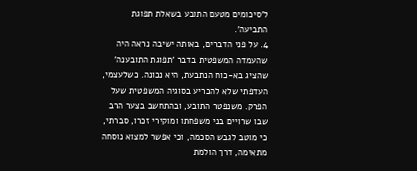ל'סיכומים מטעם התובע בשאלת תפוגת התביעה'.
4. על פני הדברים, באותה ישיבה נראה היה שהעמדה המשפטית בדבר 'תפוגת התובענה' שהציג בא-כוח הנתבעת, היא נכונה. כשלעצמי, העדפתי שלא להכריע בסוגיה המשפטית שעל הפרק. משנפטר התובע, ובהתחשב בצער הרב שבו שרויים בני משפחתו ומוקירי זכרו, סברתי, כי מוטב לגבש הסכמה, וכי אפשר למצוא נוסחה מתאימה, דרך הולמת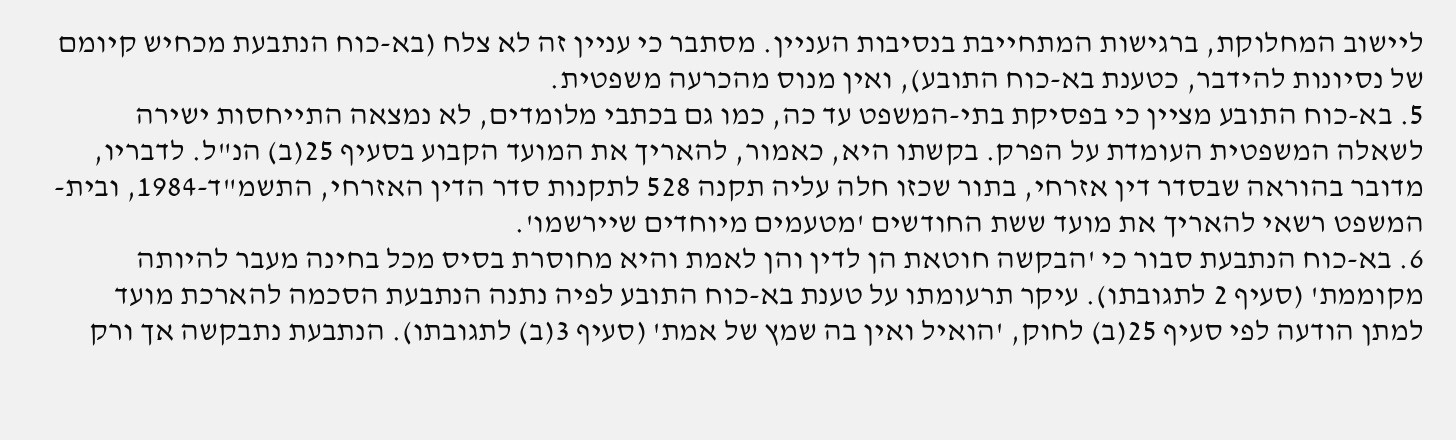ליישוב המחלוקת, ברגישות המתחייבת בנסיבות העניין. מסתבר כי עניין זה לא צלח (בא-כוח הנתבעת מכחיש קיומם של נסיונות להידבר, כטענת בא-כוח התובע), ואין מנוס מהכרעה משפטית.
5. בא-כוח התובע מציין כי בפסיקת בתי-המשפט עד כה, כמו גם בכתבי מלומדים, לא נמצאה התייחסות ישירה לשאלה המשפטית העומדת על הפרק. בקשתו היא, כאמור, להאריך את המועד הקבוע בסעיף 25(ב) הנ"ל. לדבריו, מדובר בהוראה שבסדר דין אזרחי, בתור שכזו חלה עליה תקנה 528 לתקנות סדר הדין האזרחי, התשמ"ד-1984, ובית-המשפט רשאי להאריך את מועד ששת החודשים 'מטעמים מיוחדים שיירשמו'.
6. בא-כוח הנתבעת סבור כי 'הבקשה חוטאת הן לדין והן לאמת והיא מחוסרת בסיס מכל בחינה מעבר להיותה מקוממת' (סעיף 2 לתגובתו). עיקר תרעומתו על טענת בא-כוח התובע לפיה נתנה הנתבעת הסכמה להארכת מועד למתן הודעה לפי סעיף 25(ב) לחוק, 'הואיל ואין בה שמץ של אמת' (סעיף 3(ב) לתגובתו). הנתבעת נתבקשה אך ורק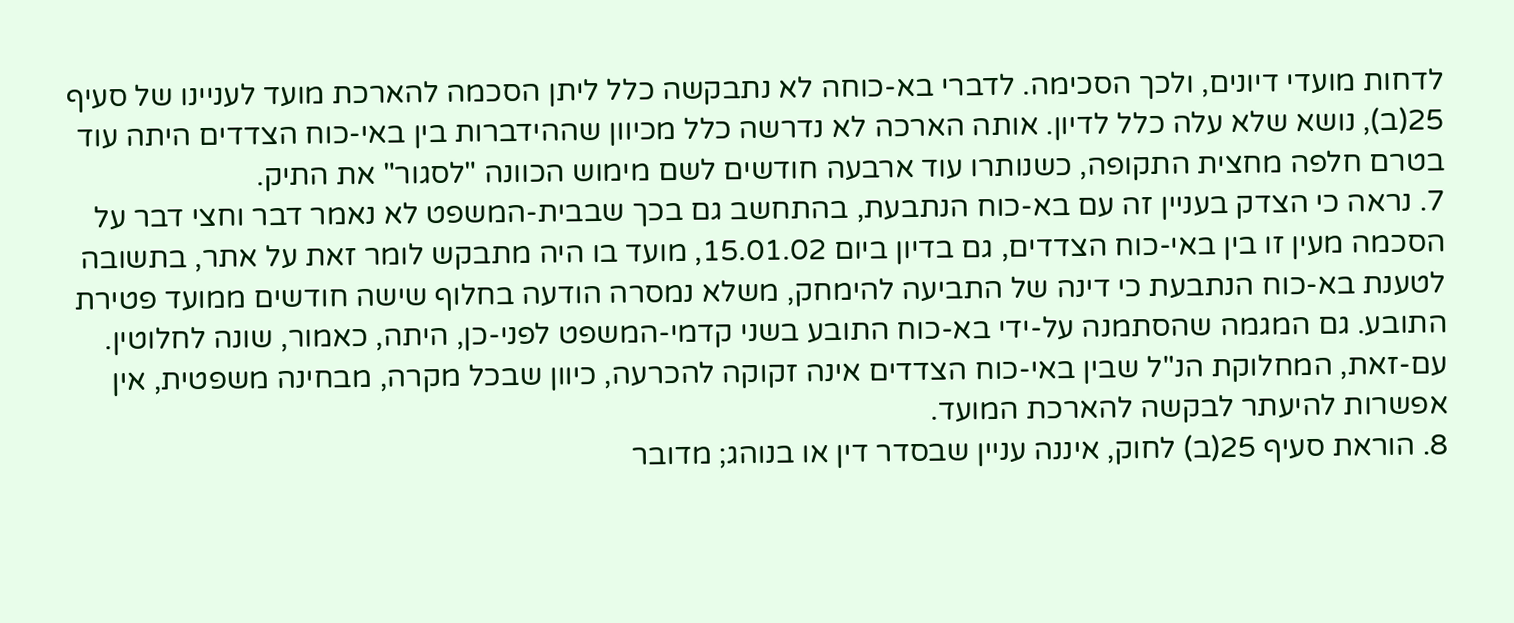לדחות מועדי דיונים, ולכך הסכימה. לדברי בא-כוחה לא נתבקשה כלל ליתן הסכמה להארכת מועד לעניינו של סעיף 25(ב), נושא שלא עלה כלל לדיון. אותה הארכה לא נדרשה כלל מכיוון שההידברות בין באי-כוח הצדדים היתה עוד בטרם חלפה מחצית התקופה, כשנותרו עוד ארבעה חודשים לשם מימוש הכוונה "לסגור" את התיק.
7. נראה כי הצדק בעניין זה עם בא-כוח הנתבעת, בהתחשב גם בכך שבבית-המשפט לא נאמר דבר וחצי דבר על הסכמה מעין זו בין באי-כוח הצדדים, גם בדיון ביום 15.01.02, מועד בו היה מתבקש לומר זאת על אתר, בתשובה לטענת בא-כוח הנתבעת כי דינה של התביעה להימחק, משלא נמסרה הודעה בחלוף שישה חודשים ממועד פטירת התובע. גם המגמה שהסתמנה על-ידי בא-כוח התובע בשני קדמי-המשפט לפני-כן, היתה, כאמור, שונה לחלוטין.
עם-זאת, המחלוקת הנ"ל שבין באי-כוח הצדדים אינה זקוקה להכרעה, כיוון שבכל מקרה, מבחינה משפטית, אין אפשרות להיעתר לבקשה להארכת המועד.
8. הוראת סעיף 25(ב) לחוק, איננה עניין שבסדר דין או בנוהג; מדובר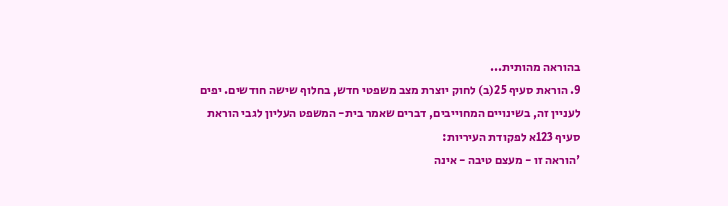בהוראה מהותית...
9. הוראת סעיף 25(ב) לחוק יוצרת מצב משפטי חדש, בחלוף שישה חודשים. יפים לעניין זה, בשינויים המחוייבים, דברים שאמר בית- המשפט העליון לגבי הוראת סעיף 123א לפקודת העיריות:
'הוראה זו - מעצם טיבה - אינה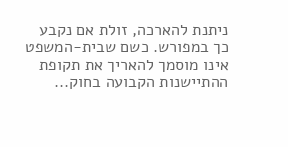ניתנת להארכה, זולת אם נקבע כך במפורש. כשם שבית-המשפט אינו מוסמך להאריך את תקופת ההתיישנות הקבועה בחוק...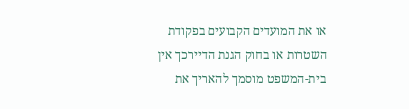או את המועדים הקבועים בפקודת השטרות או בחוק הגנת הדיירכך אין בית-המשפט מוסמך להאריך את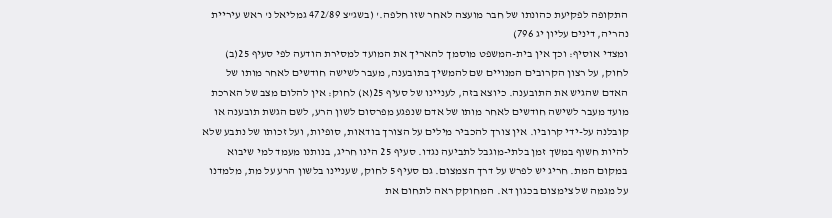התקופה לפקיעת כהונתו של חבר מועצה לאחר שזו חלפה.' (בשג"צ 472/89 גמליאל נ' ראש עיריית נהריה, דינים עליון יג 796)
ומצדי אוסיף: וכך אין בית-המשפט מוסמך להאריך את המועד למסירת הודעה לפי סעיף 25(ב) לחוק, על רצון הקרובים המנויים שם להמשיך בתובענה, מעבר לשישה חודשים לאחר מותו של האדם שהגיש את התובענה. כיוצא בזה, לעניינו של סעיף 25(א) לחוק: אין להלום מצב של הארכת מועד מעבר לשישה חודשים לאחר מותו של אדם שנפגע מפרסום לשון הרע, לשם הגשת תובענה או קובלנה על-ידי קרוביו. אין צורך להכביר מילים על הצורך בודאות, סופיות, ועל זכותו של נתבע שלא להיות חשוף במשך זמן בלתי-מוגבל לתביעה נגדו. סעיף 25 הינו חריג, בנותנו מעמד למי שיבוא במקום המת. חריג יש לפרש על דרך הצמצום. גם סעיף 5 לחוק, שעניינו בלשון הרע על מת, מלמדנו על מגמה של צימצום בכגון דא. המחוקק ראה לתחום את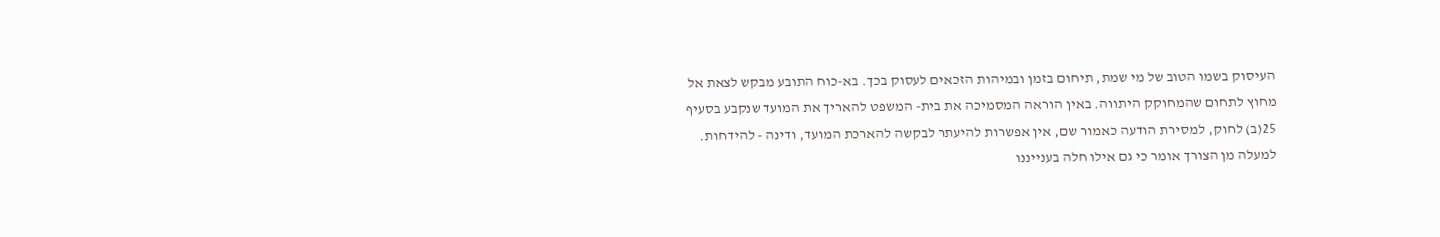העיסוק בשמו הטוב של מי שמת, תיחום בזמן ובמיהות הזכאים לעסוק בכך. בא-כוח התובע מבקש לצאת אל מחוץ לתחום שהמחוקק היתווה. באין הוראה המסמיכה את בית- המשפט להאריך את המועד שנקבע בסעיף 25(ב) לחוק, למסירת הודעה כאמור שם, אין אפשרות להיעתר לבקשה להארכת המועד, ודינה - להידחות.
למעלה מן הצורך אומר כי גם אילו חלה בענייננו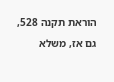הוראת תקנה 528, גם אז, משלא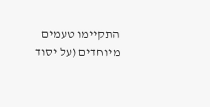התקיימו טעמים מיוחדים (על יסוד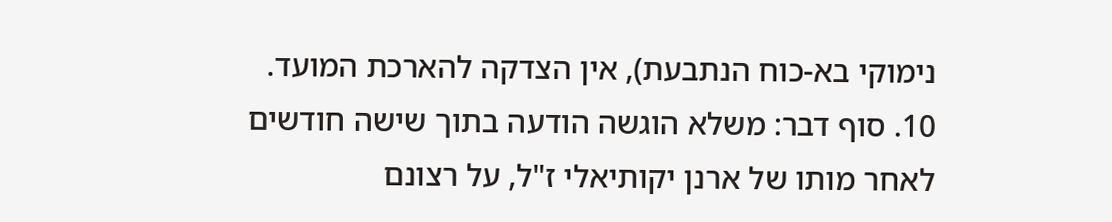נימוקי בא-כוח הנתבעת), אין הצדקה להארכת המועד.
10. סוף דבר: משלא הוגשה הודעה בתוך שישה חודשים לאחר מותו של ארנן יקותיאלי ז"ל, על רצונם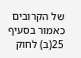של הקרובים כאמור בסעיף 25(ב) לחוק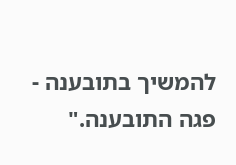להמשיך בתובענה - פגה התובענה."